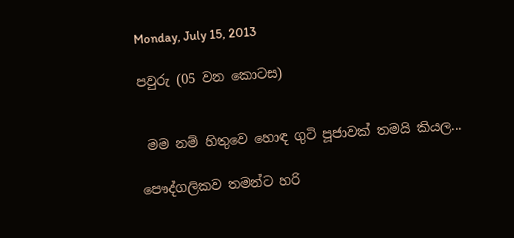Monday, July 15, 2013

පවුරු (05 වන කොටස)


 මම නම් හිතුවෙ හොඳ ගුටි පූජාවක් තමයි කියල...

පෞද්ගලිකව තමන්ට හරි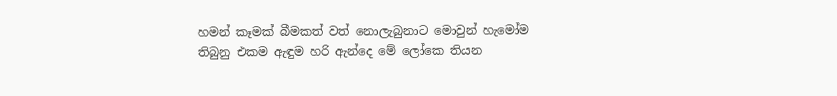හමන් කෑමක් බීමකත් වත් නොලැබුනාට මොවුන් හැමෝම තිබුනු එකම ඇඳුම හරි ඇන්දෙ මේ ලෝකෙ තියන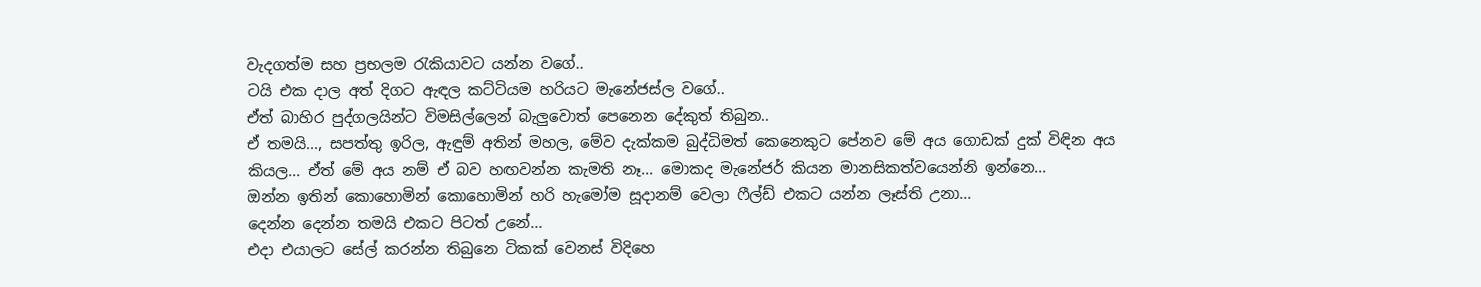වැදගත්ම සහ ප්‍රභලම රැකියාවට යන්න වගේ..
ටයි එක දාල අත් දිගට ඇඳල කට්ටියම හරියට මැනේජස්ල වගේ..
ඒත් බාහිර පුද්‍ගලයින්ට විමසිල්ලෙන් බැලුවොත් පෙනෙන දේකුත් තිබුන..
ඒ තමයි..., සපත්තු ඉරිල, ඇඳුම් අතින් මහල, මේව දැක්කම බුද්ධිමත් කෙනෙකුට පේනව මේ අය ගොඩක් දුක් විඳින අය කියල... ඒත් මේ අය නම් ඒ බව හඟවන්න කැමති නෑ... මොකද මැනේජර් කියන මානසිකත්වයෙන්නි ඉන්නෙ...
ඔන්න ඉතින් කොහොමින් කොහොමින් හරි හැමෝම සූදානම් වෙලා ෆීල්ඩ් එකට යන්න ලෑස්ති උනා...
දෙන්න දෙන්න තමයි එකට පිටත් උනේ...
එදා එයාලට සේල් කරන්න තිබුනෙ ටිකක් වෙනස් විදිහෙ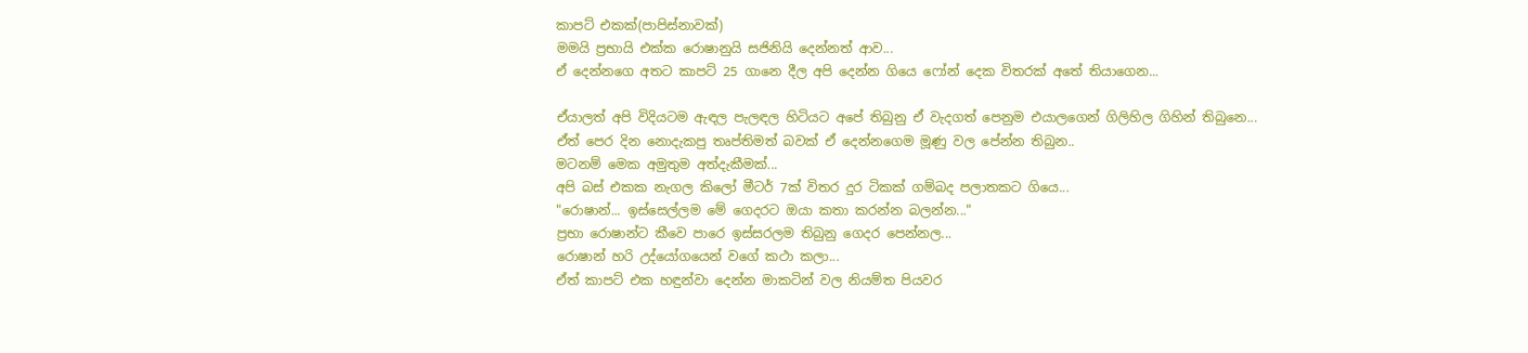කාපට් එකක්(පාපිස්නාවක්)
මමයි ප්‍රභායි එක්ක රොෂානුයි සජිනියි දෙන්නත් ආව...
ඒ දෙන්නගෙ අතට කාපට් 25 ගානෙ දීල අපි දෙන්න ගියෙ ෆෝන් දෙක විතරක් අතේ තියා‍ගෙන...

ඒයාලත් අපි විදියටම ඇඳල පැලඳල හිටියට අපේ තිබුනු ඒ වැදගත් පෙනුම එයාලගෙන් ගිලිහිල ගිහින් තිබුනෙ...
ඒත් පෙර දින නොදැකපු තෘප්තිමත් බවක් ඒ දෙන්නගෙම මූණු වල පේන්න තිබුන..
මටනම් මෙක අමුතුම අත්දැකීමක්...
අපි බස් එකක නැගල කිලෝ මීටර් 7ක් විතර දුර ටිකක් ගම්බද පලාතකට ගියෙ...
"රොෂාන්... ඉස්සෙල්ලම මේ ගෙදරට ඔයා කතා කරන්න බලන්න..."
ප්‍රභා රොෂාන්ට කීවෙ පාරෙ ඉස්සරලම තිබුනු ගෙදර පෙන්නල...
රොෂාන් හරි උද්යෝගයෙන් වගේ කථා කලා...
ඒත් කාපට් එක හඳුන්වා දෙන්න මාකටින් වල නියම්ත පියවර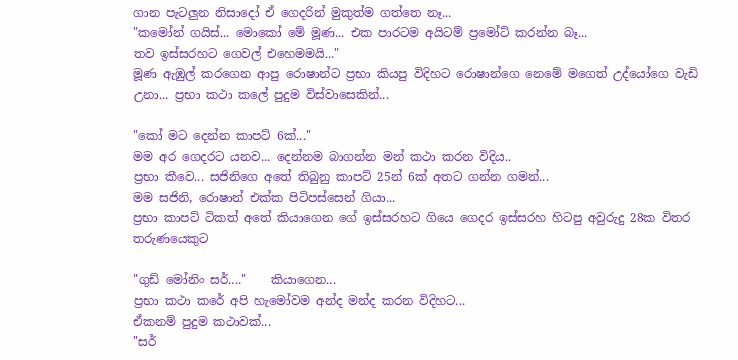ගාන පැටලුන නිසාදෝ ඒ ගෙදරින් මුකුත්ම ගත්තෙ නෑ...
"කමෝන් ගයිස්... මොකෝ මේ මූණ... එක පාරටම අයිටම් ප්‍රමෝට් කරන්න බෑ...
තව ඉස්සරහට ගෙවල් එහෙමමයි..."
මූණ ඇඹුල් කරගෙන ආපු රොෂාන්ට ප්‍රභා කියපු විදිහට රොෂාන්ගෙ නෙමේ මගෙත් උද්යෝගෙ වැඩි උනා... ප්‍රභා කථා කලේ පුදුම විස්වාසෙකින්...

"කෝ මට දෙන්න කාපට් 6ක්..."
මම අර ගෙදරට යනව... දෙන්නම බාගන්න මන් කථා කරන විදිය..
ප්‍රභා කීවෙ... සජිනිගෙ අතේ තිබුනු කාපට් 25න් 6ක් අතට ගන්න ගමන්...
මම සජිනි, රොෂාන් එක්ක පිටිපස්සෙන් ගියා...
ප්‍රභා කාපට් ටිකත් අතේ කියාගෙන ගේ ඉස්සරහට ගියෙ ගෙදර ඉස්සරහ හිටපු අවුරුදු 28ක විතර තරුණයෙකුට

"ගුඩ් මෝනිං සර්...."    කියාගෙන...
ප්‍රභා කථා කරේ අපි හැමෝවම අන්ද මන්ද කරන විදිහට...
ඒකනම් පුදුම කථාවක්...
"සර්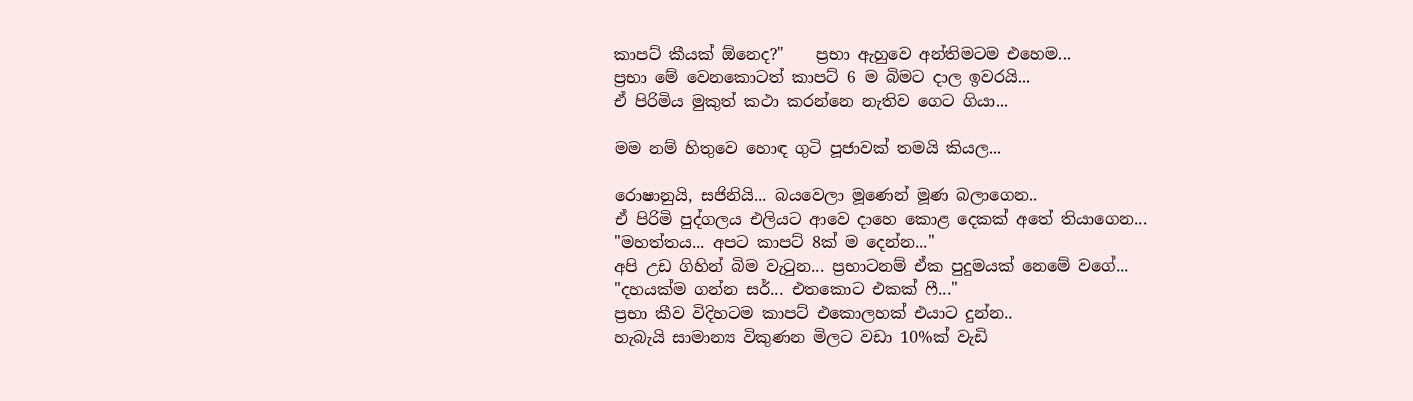කාපට් කීයක් ඕනෙද?"    ප්‍රභා ඇහුවෙ අන්තිමටම එහෙම...
ප්‍රභා මේ වෙනකොටත් කාපට් 6 ම බිමට දාල ඉවරයි...
ඒ පිරිමිය මුකුත් කථා කරන්නෙ නැතිව ගෙට ගියා...

මම නම් හිතුවෙ හොඳ ගුටි පූජාවක් තමයි කියල...

රොෂානුයි, සජිනියි... බයවෙලා මූණෙන් මූණ බලාගෙන..
ඒ පිරිමි පුද්ගලය එලියට ආවෙ දාහෙ කොළ දෙකක් අතේ තියාගෙන...
"මහත්තය... අපට කාපට් 8ක් ම දෙන්න..."
අපි උඩ ගිහින් බිම වැටුන... ප්‍රභාටනම් ඒක පුදුමයක් නෙමේ වගේ...
"දහයක්ම ගන්න සර්... එතකොට එකක් ෆී..."
ප්‍රභා කීව විදිහටම කාපට් එකොලහක් එයාට දුන්න..
හැබැයි සාමාන්‍ය විකුණන මිලට වඩා 10%ක් වැඩි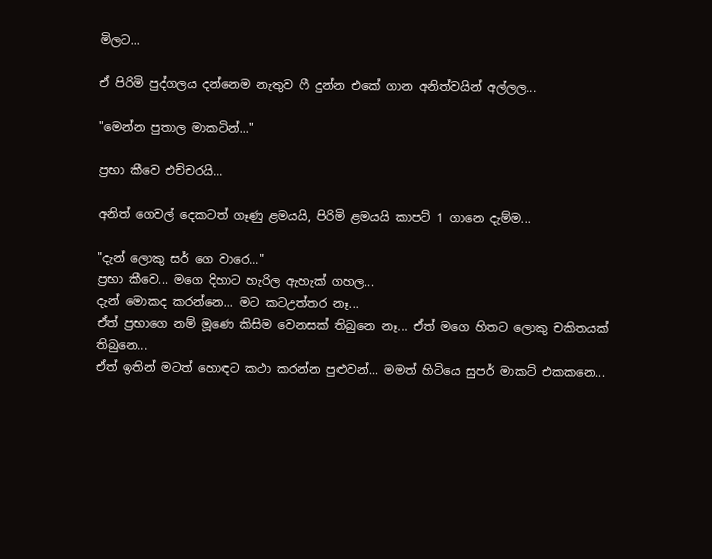මිලට...

ඒ පිරිමි පුද්ගලය දන්නෙම නැතුව ෆී දුන්න එකේ ගාන අනිත්වයින් අල්ලල...

"මෙන්න පුතාල මාකටින්..."

ප්‍රභා කීවෙ එච්චරයි...

අනිත් ගෙවල් දෙකටත් ගෑණු ළමයයි, පිරිමි ළමයයි කාපට් 1 ගානෙ දැම්ම...

"දැන් ලොකු සර් ගෙ වාරෙ..."
ප්‍රභා කීවෙ... මගෙ දිහාට හැරිල ඇහැක් ගහල...
දැන් මොකද කරන්නෙ... මට කටඋත්තර නෑ...
ඒත් ප්‍රභාගෙ නම් මූණෙ කිසිම වෙනසක් තිබුනෙ නෑ... ඒත් මගෙ හිතට ලොකු චකිතයක් තිබුනෙ...
ඒත් ඉතින් මටත් හොඳට කථා කරන්න පුළුවන්... මමත් හිටියෙ සුපර් මාකට් එකකනෙ...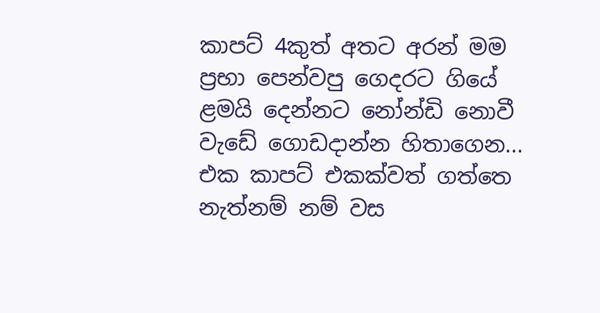කාපට් 4කුත් අතට අරන් මම ප්‍රභා පෙන්වපු ගෙදරට ගියේ ළමයි දෙන්නට නෝන්ඩි නොවී වැඩේ ගොඩදාන්න හිතාගෙන...
එක කාපට් එකක්වත් ගත්තෙ නැත්නම් නම් වස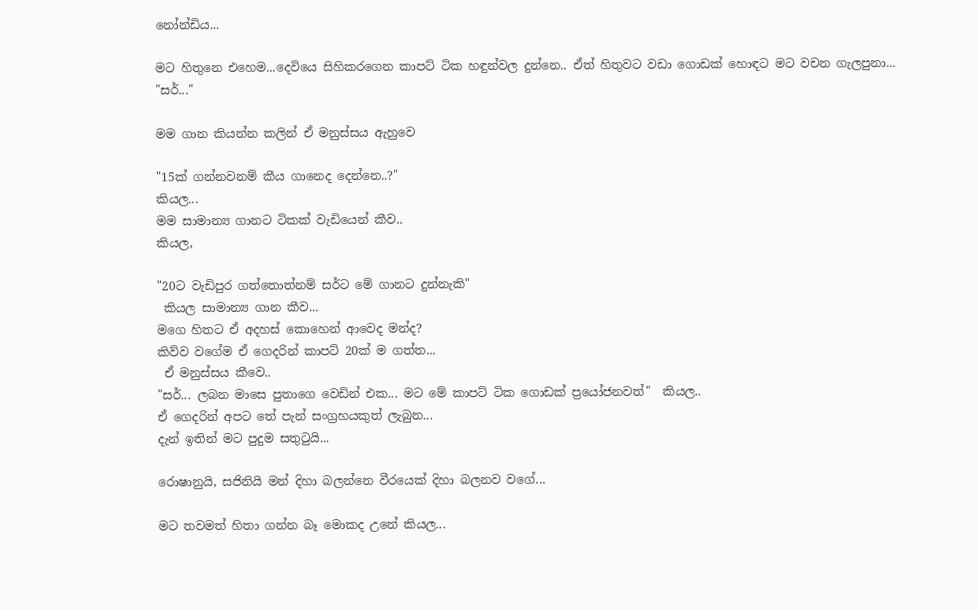නෝන්ඩිය...

මට හිතුනෙ එහෙම...දෙවියෙ සිහිකරගෙන කාපට් ටික හඳුන්වල දුන්නෙ.. ඒත් හිතුවට වඩා ගොඩක් හොඳට මට වචන ගැලපුනා...
"සර්..."

මම ‍ගාන කියන්න කලින් ඒ මනුස්සය ඇහුවෙ

"15ක් ගන්නවනම් කීය ගානෙද දෙන්නෙ..?"
කියල...
මම සාමාන්‍ය ගානට ටිකක් වැඩියෙන් කීව..
කියල,

"20ට වැඩිපුර ගත්තොත්නම් සර්ට මේ ගානට දුන්නැකි"
 කියල සාමාන්‍ය ගාන කීව...
මගෙ හිතට ඒ අදහස් කොහෙන් ආවෙද මන්ද?
කිව්ව වගේම ඒ ගෙදරින් කාපට් 20ක් ම ගත්ත...
 ඒ මනුස්සය කීවෙ..
"සර්... ලබන මාසෙ පුතාගෙ වෙඩින් එක... මට මේ කාපට් ටික ගොඩක් ප්‍රයෝජනවත්"  කියල..
ඒ ගෙදරින් අපට තේ පැන් සංග්‍රහයකුත් ලැබුන...
දැන් ඉතින් මට පුදුම සතුටුයි...

රොෂානුයි, සජිනියි මන් දිහා බලන්නෙ වීරයෙක් දිහා බලනව වගේ...

මට තවමත් හිතා ගන්න බෑ මොකද උනේ කියල...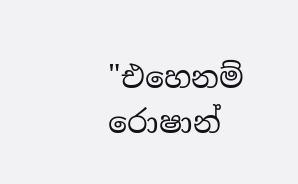"එහෙනම් රොෂාන්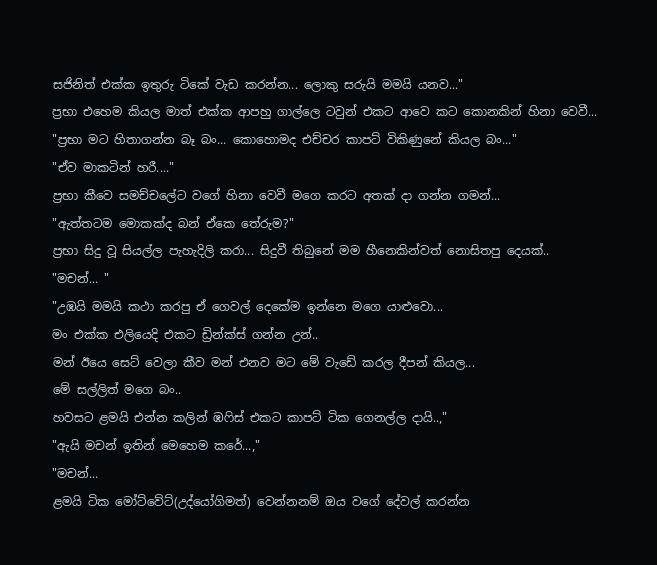සජිනිත් එක්ක ඉතුරු ටිකේ වැඩ කරන්න... ලොකු සරුයි මමයි යනව..."
ප්‍රභා එහෙම කියල මාත් එක්ක ආපහු ගාල්ලෙ ටවුන් එකට ආවෙ කට කොනකින් හිනා වෙවී...
"ප්‍රභා මට හිතාගන්න බෑ බං... කොහොමද එච්චර කාපට් විකිණුනේ කියල බං..."
"ඒව මාකටින් හරී...."
ප්‍රභා කීවෙ සමච්චලේට වගේ හිනා වෙවී මගෙ කරට අතක් දා ගන්න ගමන්...
"ඇත්තටම මොකක්ද බන් ඒකෙ තේරුම?"
ප්‍රභා සිදු වූ සියල්ල පැහැදිලි කරා... සිදුවී තිබුනේ මම හීනෙකින්වත් නොසිතපු දෙයක්..
"මචන්... "
"උඹයි මමයි කථා කරපු ඒ ගෙවල් දෙකේම ඉන්නෙ මගෙ යාළුවො...
මං එක්ක එලියෙදි එකට ඩ්‍රින්ක්ස් ගන්න උන්..
මන් ඊයෙ සෙට් වෙලා කීව මන් එනව මට මේ වැඩේ කරල දීපන් කියල...
මේ සල්ලිත් මගෙ බං..
හවසට ළමයි එන්න කලින් ඹෆිස් එකට කාපට් ටික ගෙනල්ල දායි..,"
"ඇයි මචන් ඉතින් මෙහෙම කරේ...,"
"මචන්...
ළමයි ටික මෝට්වේට්(උද්යෝගිමත්) වෙන්නනම් ඔය වගේ දේවල් කරන්න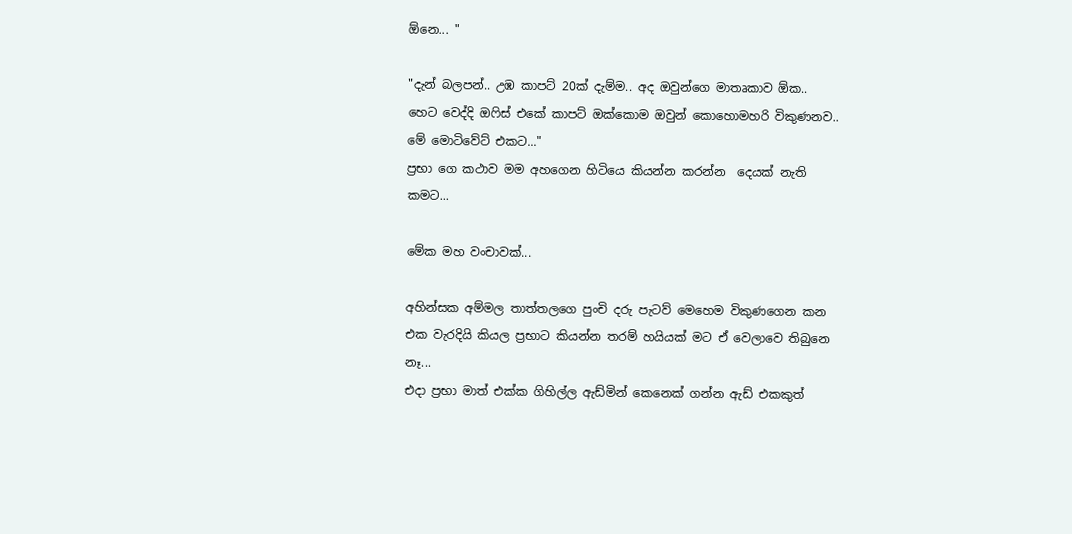ඕනෙ... "

"දැන් බලපන්.. උඹ කාපට් 20ක් දැම්ම.. අද ඔවුන්ගෙ මාතෘකාව ඕක..
හෙට වෙද්දි ඔෆිස් එකේ කාපට් ඔක්කොම ඔවුන් කොහොමහරි විකුණනව..
මේ මොටිවේට් එකට..."
ප්‍රභා ගෙ කථාව මම අහගෙන හිටියෙ කියන්න කරන්න  දෙයක් නැති කමට...

මේක මහ වංචාවක්...

අහින්සක අම්මල තාත්තලගෙ පුංචි දරු පැටව් මෙහෙම විකුණගෙන කන එක වැරදියි කියල ප්‍රභාට කියන්න තරම් හයියක් මට ඒ වෙලාවෙ තිබුනෙ නෑ...
එදා ප්‍රභා මාත් එක්ක ගිහිල්ල ඇඩ්මින් කෙනෙක් ගන්න ඇඩ් එකකුත්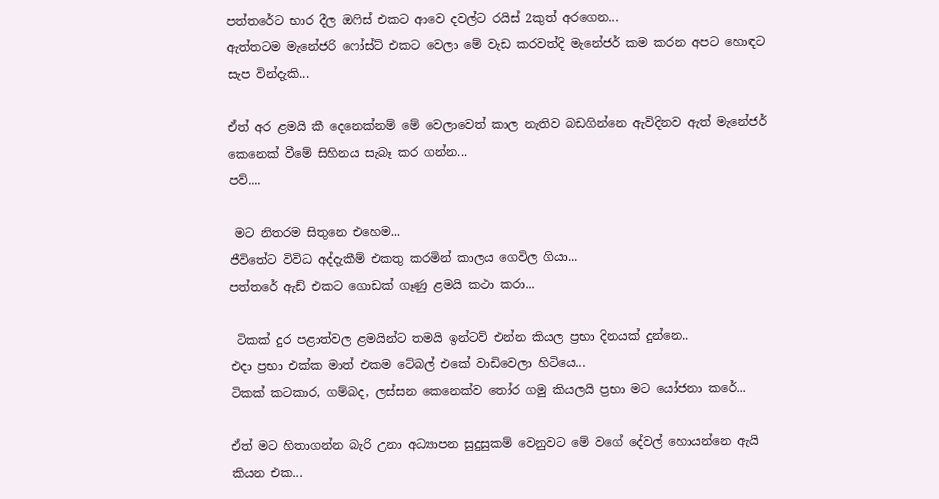පත්තරේට භාර දීල ඔෆිස් එකට ආවෙ දවල්ට ‍රයිස් 2කුත් අරගෙන...
ඇත්තටම මැනේජරි ෆෝස්ට් එකට වෙලා මේ වැඩ කරවත්දි මැනේජර් කම කරන අපට හොඳට සැප වින්දැකි...

ඒත් අර ළමයි කී දෙනෙක්නම් මේ වෙලාවෙත් කාල නැතිව බඩගින්නෙ ඇවිදිනව ඇත් මැනේජර් කෙනෙක් වීමේ සිහිනය සැබෑ කර ගන්න...
පව්....

 මට නිතරම සිතුනෙ එහෙම...
ජීවිතේට විවිධ අද්දැකීම් එකතු කරමින් කාලය ගෙවිල ගියා...
පත්තරේ ඇඩ් එකට ගොඩක් ගෑණු ළමයි කථා කරා...

 ටිකක් දුර පළාත්වල ළමයින්ට තමයි ඉන්ටව් එන්න කියල ප්‍රභා දිනයක් දුන්නෙ..
එදා ප්‍රභා එක්ක මාත් එකම ටේබල් එකේ වාඩිවෙලා හිටියෙ...
ටිකක් කටකාර, ගම්බද, ලස්සන කෙනෙක්ව තෝර ගමු කියලයි ප්‍රභා මට යෝජනා කරේ...

ඒත් මට හිතාගන්න බැරි උනා අධ්‍යාපන සුදුසුකම් වෙනුවට මේ වගේ දේවල් හොයන්නෙ ඇයි කියන එක...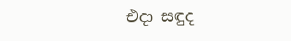එදා සඳුද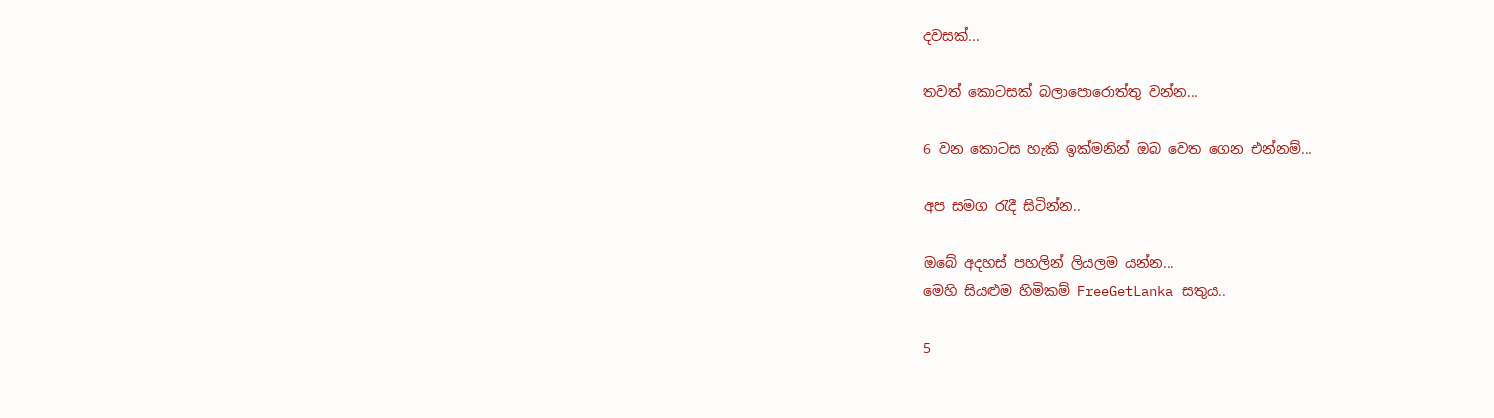දවසක්...

තවත් කොටසක් බලාපොරොත්තු වන්න...

6 වන කොටස හැකි ඉක්මනින් ඔබ වෙත ගෙන එන්නම්...

අප සමග රැදී සිටින්න..

ඔබේ අදහස් පහලින් ලියලම යන්න...
මෙහි සියළුම හිමිකම් FreeGetLanka සතුය..

5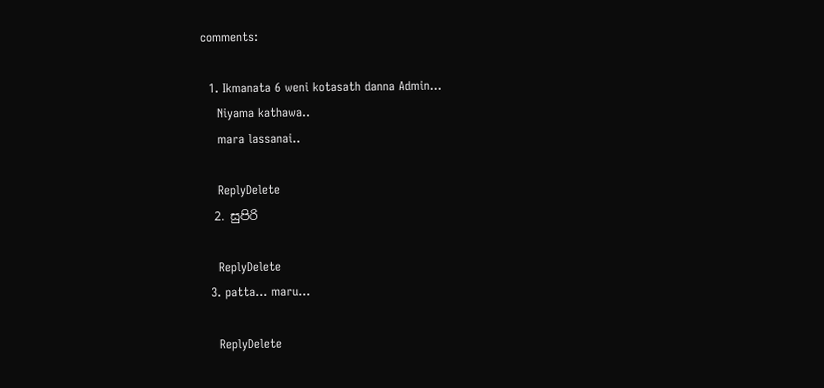comments:

  1. Ikmanata 6 weni kotasath danna Admin...
    Niyama kathawa..
    mara lassanai..

    ReplyDelete
  2. සුපිරි

    ReplyDelete
  3. patta... maru...

    ReplyDelete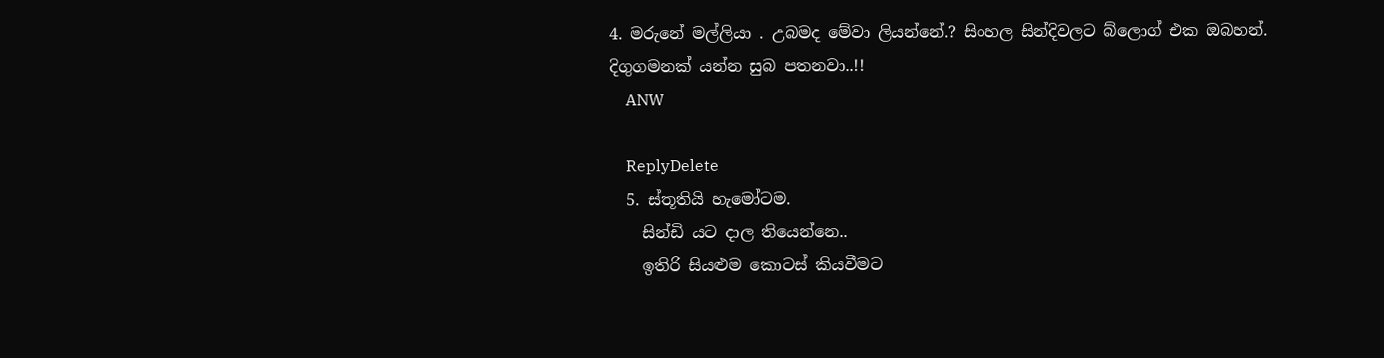4. මරුනේ මල්ලියා . උබමද මේවා ලියන්නේ.? සිංහල සින්දිවලට බ්ලොග් එක ඔබහන්. දිගුගමනක් යන්න සුබ පතනවා..!!
    ANW

    ReplyDelete
  5. ස්තූතියි හැමෝටම.
    සින්ඩි යට දාල තියෙන්නෙ..
    ඉතිරි සියළුම කොටස් කියවීමට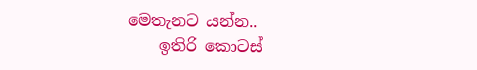මෙතැනට යන්න..
    ඉතිරි කොටස්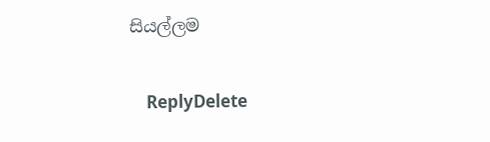සියල්ලම

    ReplyDelete